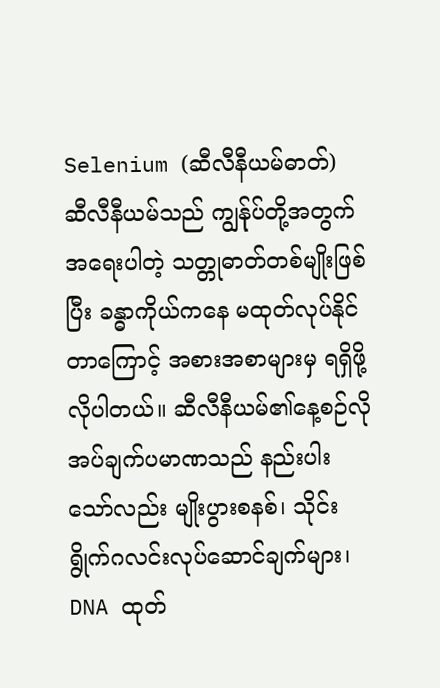Selenium (ဆီလီနီယမ်ဓာတ်)
ဆီလီနီယမ်သည် ကျွန်ုပ်တို့အတွက်အရေးပါတဲ့ သတ္တုဓာတ်တစ်မျိုးဖြစ်ပြီး ခန္ဓာကိုယ်ကနေ မထုတ်လုပ်နိုင် တာကြောင့် အစားအစာများမှ ရရှိဖို့လိုပါတယ်။ ဆီလီနီယမ်၏နေ့စဉ်လိုအပ်ချက်ပမာဏသည် နည်းပါးသော်လည်း မျိုးပွားစနစ်၊ သိုင်းရွိုက်ဂလင်းလုပ်ဆောင်ချက်များ၊ DNA ထုတ်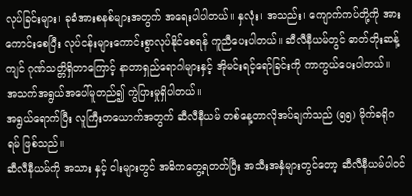လုပ်ခြင်းများ၊ ခုခံအားစနစ်များအတွက် အရေးပါပါတယ်။ နှလုံး၊ အသည်း၊ ကျောက်ကပ်တို့ကို အားကောင်းစေပြီး လုပ်ငန်းများကောင်းစွာလုပ်နိုင်စေရန် ကူညီပေးပါတယ်။ ဆီလီနီယမ်တွင် ဓာတ်တိုးဆန့်ကျင် ဂုဏ်သတ္တိရှိတာကြောင့် နာတာရှည်ရောဂါများနှင့် အိုမင်းရင့်ရော်ခြင်းကို ကာကွယ်ပေးပါတယ်။
အသက်အရွယ်အပေါ်မူတည်၍ ကွဲပြားမှုရှိပါတယ်။
အရွယ်ရောက်ပြီး လူကြီးတယောက်အတွက် ဆီလီနီယမ် တစ်နေ့တာလိုအပ်ချက်သည် (၅၅) မိုက်ခရိုဂရမ် ဖြစ်သည်။
ဆီလီနီယမ်ကို အသား နှင့် ငါးများတွင် အဓိကတွေ့ရတတ်ပြီး အသီးအနှံများတွင်တော့ ဆီလီနီယမ်ပါဝင်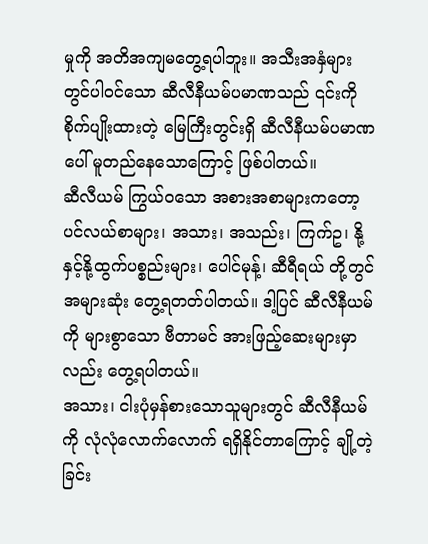မှုကို အတိအကျမတွေ့ရပါဘူး။ အသီးအနှံများတွင်ပါဝင်သော ဆီလီနီယမ်ပမာဏသည် ၎င်းကိုစိုက်ပျိုးထားတဲ့ မြေကြီးတွင်းရှိ ဆီလီနီယမ်ပမာဏပေါ် မူတည်နေသောကြောင့် ဖြစ်ပါတယ်။
ဆီလီယမ် ကြွယ်ဝသော အစားအစာများကတော့ ပင်လယ်စာများ၊ အသား၊ အသည်း၊ ကြက်ဥ၊ နို့နှင့်နို့ထွက်ပစ္စည်းများ၊ ပေါင်မုန့်၊ ဆီရီရယ် တို့တွင် အများဆုံး တွေ့ရတတ်ပါတယ်။ ဒါ့ပြင် ဆီလီနီယမ်ကို များစွာသော ဗီတာမင် အားဖြည့်ဆေးများမှာလည်း တွေ့ရပါတယ်။
အသား၊ ငါးပုံမှန်စားသောသူများတွင် ဆီလီနီယမ်ကို လုံလုံလောက်လောက် ရရှိနိုင်တာကြောင့် ချို့တဲ့ခြင်း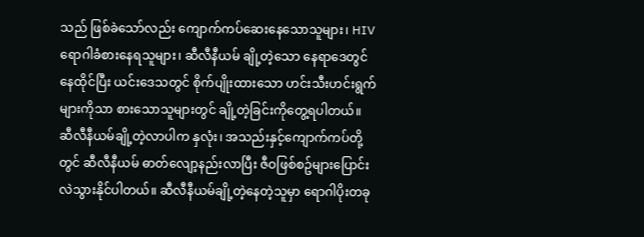သည် ဖြစ်ခဲသော်လည်း ကျောက်ကပ်ဆေးနေသောသူများ၊ HIV ရောဂါခံစားနေရသူများ၊ ဆီလီနီယမ် ချို့တဲ့သော နေရာဒေတွင် နေထိုင်ပြီး ယင်းဒေသတွင် စိုက်ပျိုးထားသော ဟင်းသီးဟင်းရွက်များကိုသာ စားသောသူများတွင် ချို့တဲ့ခြင်းကိုတွေ့ရပါတယ်။
ဆီလီနီယမ်ချို့တဲ့လာပါက နှလုံး၊ အသည်းနှင့်ကျောက်ကပ်တို့တွင် ဆီလီနီယမ် ဓာတ်လျော့နည်းလာပြီး ဇီဝဖြစ်စဥ်များပြောင်းလဲသွားနိုင်ပါတယ်။ ဆီလီနီယမ်ချို့တဲ့နေတဲ့သူမှာ ရောဂါပိုးတခု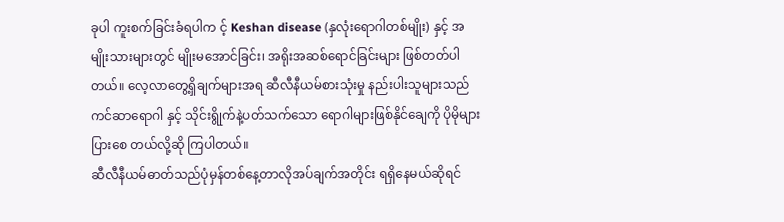ခုပါ ကူးစက်ခြင်းခံရပါက င့် Keshan disease (နှလုံးရောဂါတစ်မျိုး) နှင့် အမျိုးသားများတွင် မျိုးမအောင်ခြင်း၊ အရိုးအဆစ်ရောင်ခြင်းများ ဖြစ်တတ်ပါတယ်။ လေ့လာတွေ့ရှိချက်များအရ ဆီလီနီယမ်စားသုံးမှု နည်းပါးသူများသည် ကင်ဆာရောဂါ နှင့် သိုင်းရွိုက်နဲ့ပတ်သက်သော ရောဂါများဖြစ်နိုင်ချေကို ပိုမိုများပြားစေ တယ်လို့ဆို ကြပါတယ်။
ဆီလီနီယမ်ဓာတ်သည်ပုံမှန်တစ်နေ့တာလိုအပ်ချက်အတိုင်း ရရှိနေမယ်ဆိုရင်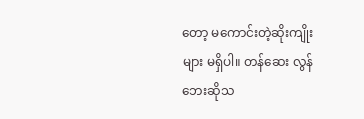တော့ မကောင်းတဲ့ဆိုးကျိုးများ မရှိပါ။ တန်ဆေး လွန်ဘေးဆိုသ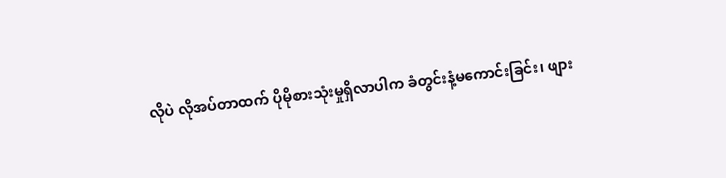လိုပဲ လိုအပ်တာထက် ပိုမိုစားသုံးမှုရှိလာပါက ခံတွင်းနံ့မကောင်းခြင်း၊ ဖျား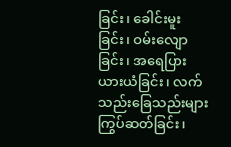ခြင်း၊ ခေါင်းမူးခြင်း၊ ဝမ်းလျောခြင်း၊ အရေပြားယားယံခြင်း၊ လက်သည်းခြေသည်းများကြွပ်ဆတ်ခြင်း၊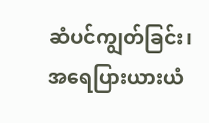ဆံပင်ကျွတ်ခြင်း၊ အရေပြားယားယံ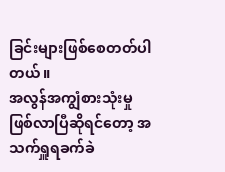ခြင်းများဖြစ်စေတတ်ပါတယ်။
အလွန်အကျွံစားသုံးမှုဖြစ်လာပြီဆိုရင်တော့ အသက်ရှူရခက်ခဲ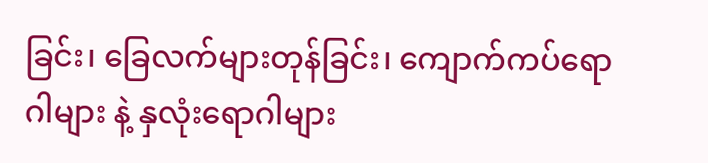ခြင်း၊ ခြေလက်များတုန်ခြင်း၊ ကျောက်ကပ်ရောဂါများ နဲ့ နှလုံးရောဂါများ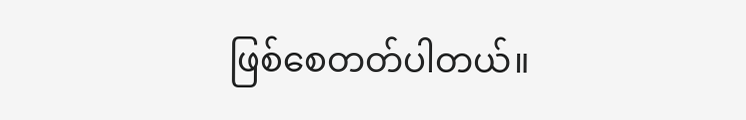ဖြစ်စေတတ်ပါတယ်။